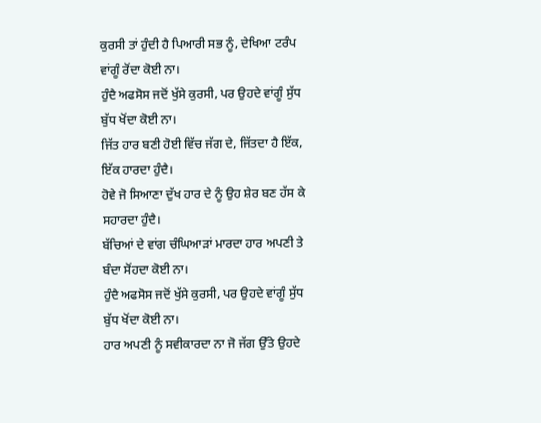ਕੁਰਸੀ ਤਾਂ ਹੁੰਦੀ ਹੈ ਪਿਆਰੀ ਸਭ ਨੂੰ, ਦੇਖਿਆ ਟਰੰਪ ਵਾਂਗੂੰ ਰੋਂਦਾ ਕੋਈ ਨਾ।
ਹੁੰਦੈ ਅਫਸੋਸ ਜਦੋਂ ਖੁੱਸੇ ਕੁਰਸੀ, ਪਰ ਉਹਦੇ ਵਾਂਗੂੰ ਸੁੱਧ ਬੁੱਧ ਖੋਂਦਾ ਕੋਈ ਨਾ।
ਜਿੱਤ ਹਾਰ ਬਣੀ ਹੋਈ ਵਿੱਚ ਜੱਗ ਦੇ, ਜਿੱਤਦਾ ਹੈ ਇੱਕ, ਇੱਕ ਹਾਰਦਾ ਹੁੰਦੈ।
ਹੋਵੇ ਜੋ ਸਿਆਣਾ ਦੁੱਖ ਹਾਰ ਦੇ ਨੂੰ ਉਹ ਸ਼ੇਰ ਬਣ ਹੱਸ ਕੇ ਸਹਾਰਦਾ ਹੁੰਦੈ।
ਬੱਚਿਆਂ ਦੇ ਵਾਂਗ ਚੰਘਿਆੜਾਂ ਮਾਰਦਾ ਹਾਰ ਅਪਣੀ ਤੇ ਬੰਦਾ ਸੋਂਹਦਾ ਕੋਈ ਨਾ।
ਹੁੰਦੈ ਅਫਸੋਸ ਜਦੋਂ ਖੁੱਸੇ ਕੁਰਸੀ, ਪਰ ਉਹਦੇ ਵਾਂਗੂੰ ਸੁੱਧ ਬੁੱਧ ਖੋਂਦਾ ਕੋਈ ਨਾ।
ਹਾਰ ਅਪਣੀ ਨੂੰ ਸਵੀਕਾਰਦਾ ਨਾ ਜੋ ਜੱਗ ਉੱਤੇ ਉਹਦੇ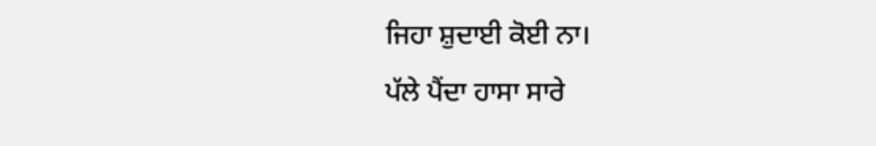ਜਿਹਾ ਸ਼ੁਦਾਈ ਕੋਈ ਨਾ।
ਪੱਲੇ ਪੈਂਦਾ ਹਾਸਾ ਸਾਰੇ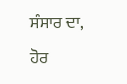ਸੰਸਾਰ ਦਾ, ਹੋਰ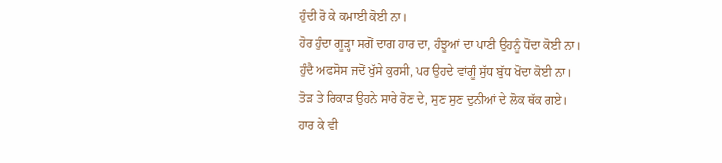ਹੁੰਦੀ ਰੋ ਕੇ ਕਮਾਈ ਕੋਈ ਨਾ।
ਹੋਰ ਹੁੰਦਾ ਗੂੜ੍ਹਾ ਸਗੋਂ ਦਾਗ ਹਾਰ ਦਾ, ਹੰਝੂਆਂ ਦਾ ਪਾਣੀ ਉਹਨੂੰ ਧੋਂਦਾ ਕੋਈ ਨਾ।
ਹੁੰਦੈ ਅਫਸੋਸ ਜਦੋਂ ਖੁੱਸੇ ਕੁਰਸੀ, ਪਰ ਉਹਦੇ ਵਾਂਗੂੰ ਸੁੱਧ ਬੁੱਧ ਖੋਂਦਾ ਕੋਈ ਨਾ।
ਤੋੜ ਤੇ ਰਿਕਾੜ ਉਹਨੇ ਸਾਰੇ ਰੋਣ ਦੇ, ਸੁਣ ਸੁਣ ਦੁਨੀਆਂ ਦੇ ਲੋਕ ਥੱਕ ਗਏ।
ਹਾਰ ਕੇ ਵੀ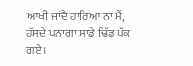ਆਖੀ ਜਾਂਦੈ ਹਾਰਿਆ ਨਾ ਮੈਂ, ਹੱਸਦੇ ਪਨਾਗਾ ਸਾਡੇ ਢਿੱਡ ਪੱਕ ਗਏ।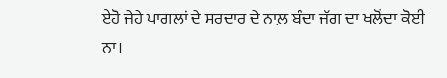ਏਹੋ ਜੇਹੇ ਪਾਗਲਾਂ ਦੇ ਸਰਦਾਰ ਦੇ ਨਾਲ਼ ਬੰਦਾ ਜੱਗ ਦਾ ਖਲੋਂਦਾ ਕੋਈ ਨਾ।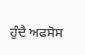ਹੁੰਦੈ ਅਫਸੋਸ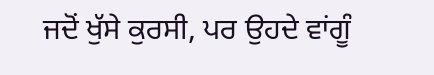ਜਦੋਂ ਖੁੱਸੇ ਕੁਰਸੀ, ਪਰ ਉਹਦੇ ਵਾਂਗੂੰ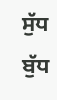ਸੁੱਧ ਬੁੱਧ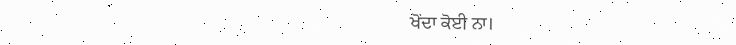ਖੋਂਦਾ ਕੋਈ ਨਾ।